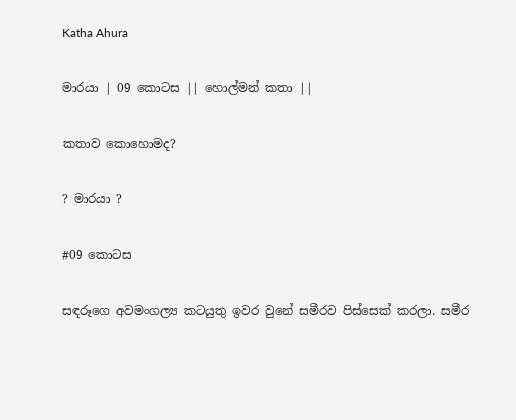Katha Ahura

මාරයා | 09 කොටස || හොල්මන් කතා ||

කතාව කොහොමද?

? මාරයා ?

#09 කොටස

සඳරූගෙ අවමංගල්‍ය කටයුතු ඉවර වුනේ සමීරව පිස්සෙක් කරලා. සමීර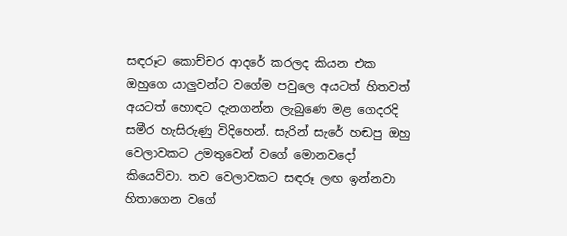සඳරූට කොච්චර ආදරේ කරලද කියන එක ඔහුගෙ යාලුවන්ට වගේම පවුලෙ අයටත් හිතවත් අයටත් හොඳට දැනගන්න ලැබුණෙ මළ ගෙදරදි සමීර හැසිරුණු විදිහෙන්. සැරින් සැරේ හඬපු ඔහු වෙලාවකට උමතුවෙන් වගේ මොනවදෝ කියෙව්වා. තව වෙලාවකට සඳරූ ලඟ ඉන්නවා හිතාගෙන වගේ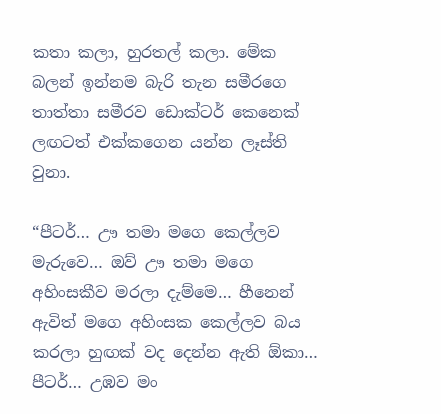කතා කලා, හුරතල් කලා. මේක බලන් ඉන්නම බැරි තැන සමීරගෙ තාත්තා සමීරව ඩොක්ටර් කෙනෙක් ලඟටත් එක්කගෙන යන්න ලෑස්ති වුනා.

“පීටර්… ඌ තමා මගෙ කෙල්ලව මැරුවෙ… ඔව් ඌ තමා මගෙ අහිංසකීව මරලා දැම්මෙ… හීනෙන් ඇවිත් මගෙ අහිංසක කෙල්ලව බය කරලා හුඟක් වද දෙන්න ඇති ඕකා… පීටර්… උඹව මං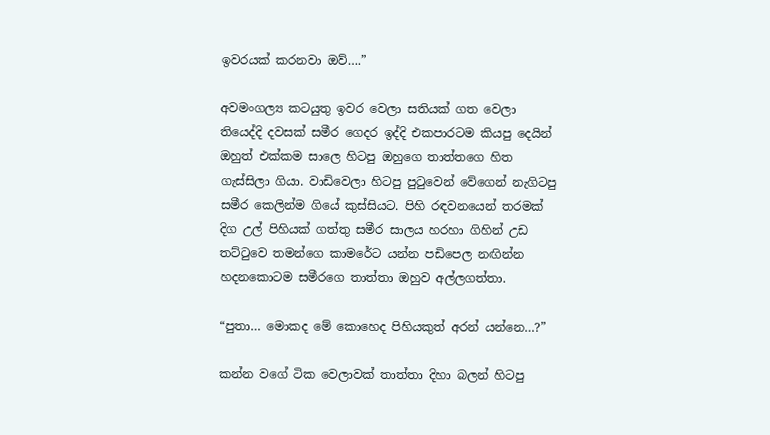ඉවරයක් කරනවා ඔව්….”

අවමංගල්‍ය කටයුතු ඉවර වෙලා සතියක් ගත වෙලා තියෙද්දි දවසක් සමීර ගෙදර ඉද්දි එකපාරටම කියපු දෙ‍යින් ඔහුත් එක්කම සාලෙ හිටපු ඔහුගෙ තාත්තගෙ හිත ගැස්සිලා ගියා. වාඩිවෙලා හිටපු පුටුවෙන් වේගෙන් නැගිටපු සමීර කෙලින්ම ගියේ කුස්සියට. පිහි රඳවනයෙන් තරමක් දිග උල් පිහියක් ගත්තු සමීර සාලය හරහා ගිහින් උඩ තට්ටුවෙ තමන්ගෙ කාමරේට යන්න පඩිපෙල නඟින්න හදනකොටම සමීරගෙ තාත්තා ඔහුව අල්ලගත්තා.

“පුතා… මොකද මේ කොහෙද පිහියකුත් අරන් යන්නෙ…?”

කන්න වගේ ටික වෙලාවක් තාත්තා දිහා බලන් හිටපු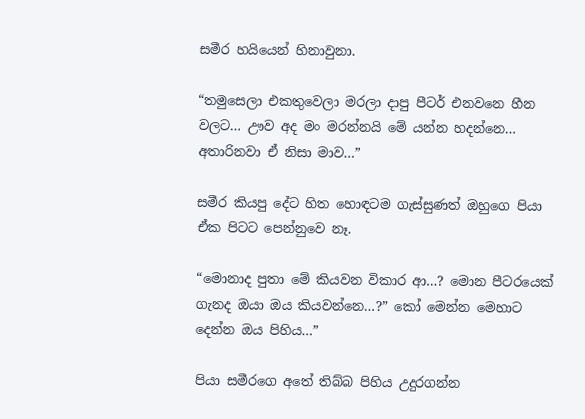සමීර හයියෙන් හිනාවුනා.

“තමුසෙලා එකතුවෙලා මරලා දාපු පීටර් එනවනෙ හීන වලට… ඌව අද මං මරන්නයි මේ යන්න හදන්නෙ… අතාරිනවා ඒ නිසා මාව…”

සමීර කියපු දේට හිත හොඳටම ගැස්සුණත් ඔහුගෙ පියා ඒක පිටට පෙන්නුවෙ නෑ.

“මොනාද පුතා මේ කියවන විකාර ආ…? මොන පීටරයෙක් ගැනද ඔයා ඔය කියවන්නෙ…?” කෝ මෙන්න මෙහාට දෙන්න ඔය පිහිය…”

පියා සමීරගෙ අතේ තිබ්බ පිහිය උදුරගන්න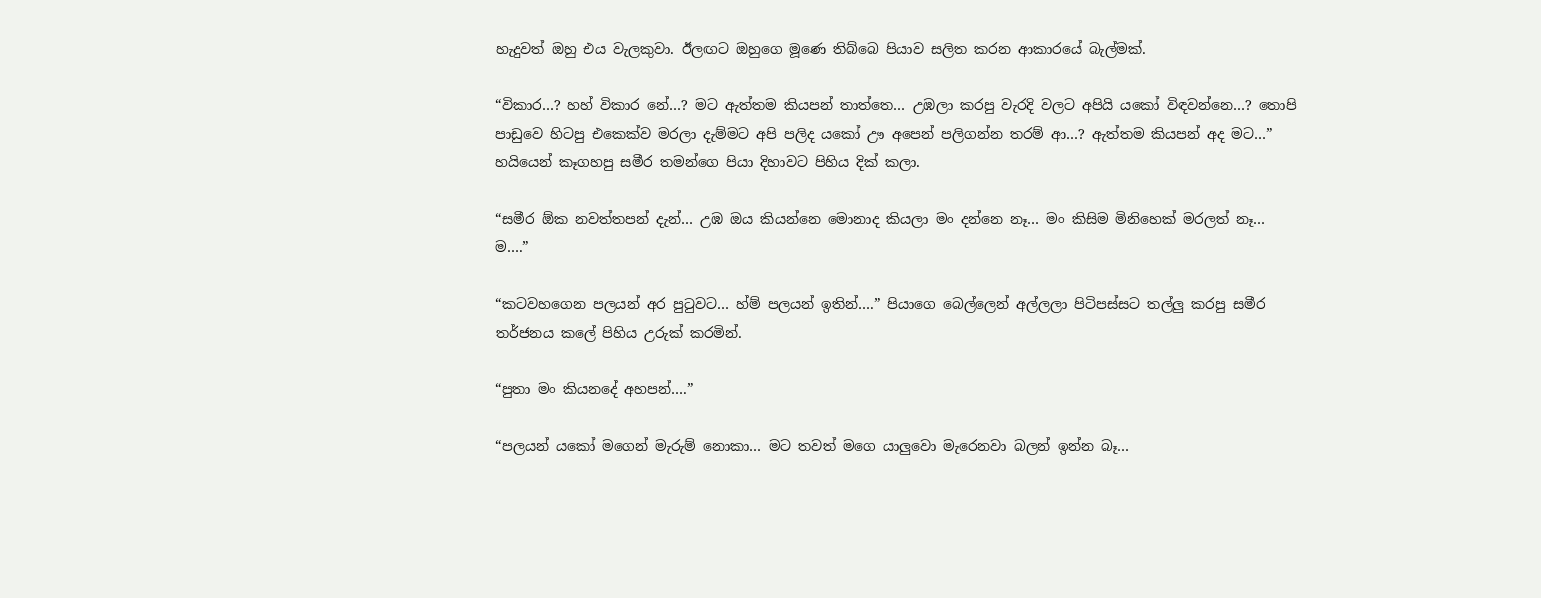හැදුවත් ඔහු එය වැලකුවා. ඊලඟට ඔහුගෙ මූණෙ තිබ්බෙ පියාව සලිත කරන ආකාරයේ බැල්මක්.

“විකාර…? හහ් විකාර නේ…? මට ඇත්තම කියපන් තාත්තෙ… උඹලා කරපු වැරදි වලට අපියි යකෝ විඳවන්නෙ…? තොපි පාඩුවෙ හිටපු එකෙක්ව මරලා දැම්මට අපි පලිද යකෝ ඌ අපෙන් පලිගන්න තරම් ආ…? ඇත්තම කියපන් අද මට…” හයියෙන් කෑගහපු සමීර තමන්ගෙ පියා දිහාවට පිහිය දික් කලා.

“සමීර ඕක නවත්තපන් දැන්… උඹ ඔය කියන්නෙ මොනාද කියලා මං දන්නෙ නෑ… මං කිසිම මිනිහෙක් මරලත් නෑ… ම….”

“කටවහගෙන පලයන් අර පුටුවට… හ්ම් පලයන් ඉතින්….” පියාගෙ බෙල්ලෙන් අල්ලලා පිටිපස්සට තල්ලු කරපු සමීර තර්ජනය කලේ පිහිය උරුක් කරමින්.

“පුතා මං කියනදේ අහපන්….”

“පලයන් යකෝ මගෙන් මැරුම් නොකා… මට තවත් මගෙ යාලුවො මැරෙනවා බලන් ඉන්න බෑ…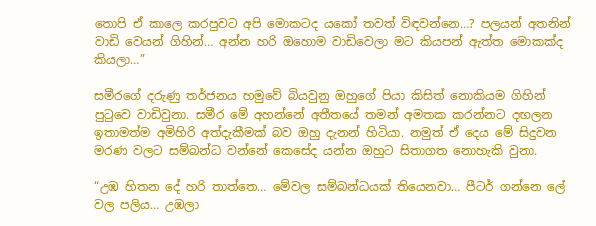තොපි ඒ කාලෙ කරපුවට අපි මොකටද යකෝ තවත් විඳවන්නෙ…? පලයන් අතනින් වාඩි වෙයන් ගිහින්… අන්න හරි ඔහොම වාඩිවෙලා මට කියපන් ඇත්ත මොකක්ද කියලා…”

සමීරගේ දරුණු තර්ජනය හමුවේ බියවුනු ඔහුගේ පියා කිසිත් නොකියම ගිහින් පුටුවෙ වාඩිවුනා. සමීර මේ අහන්නේ අතීතයේ තමන් අමතක කරන්නට දඟලන ඉතාමත්ම අමිහිරි අත්දැකීමක් බව ඔහු දැනන් හිටියා. නමුත් ඒ දෙය මේ සිදුවන මරණ වලට සම්බන්ධ වන්නේ කෙසේද යන්න ඔහුට සිතාගත නොහැකි වුනා.

“උඹ හිතන දේ හරි තාත්තෙ… මේවල සම්බන්ධයක් තියෙනවා… පීටර් ගන්නෙ ලේ වල පලිය… උඹලා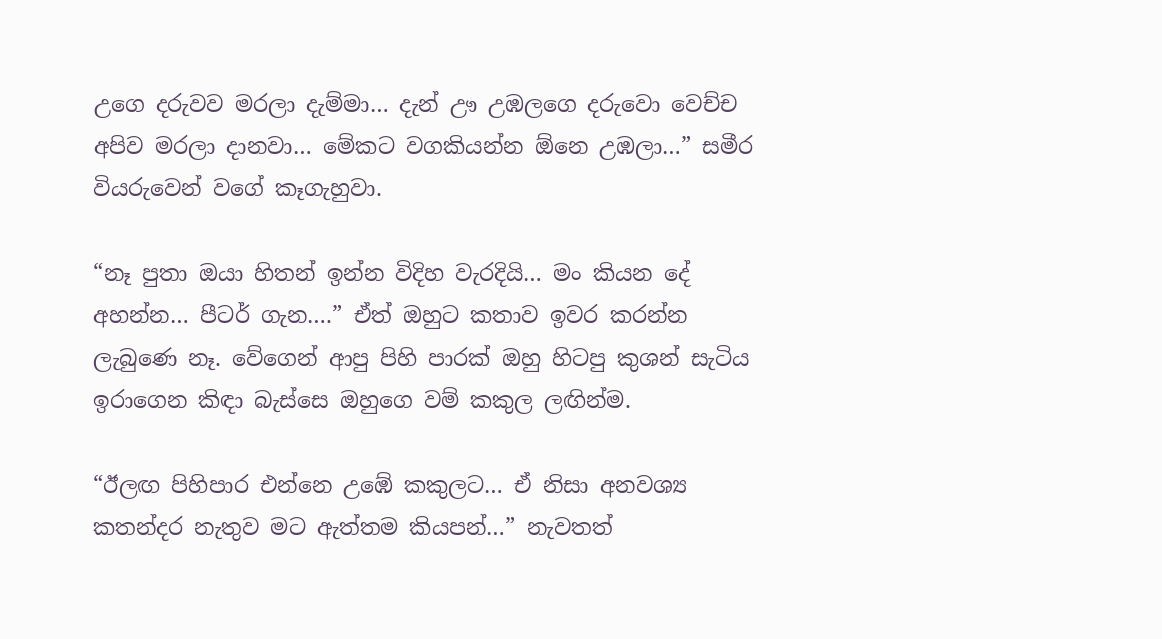උගෙ දරුවව මරලා දැම්මා… දැන් ඌ උඹලගෙ දරුවො වෙච්ච අපිව මරලා දානවා… මේකට වගකියන්න ඕනෙ උඹලා…” සමීර වියරුවෙන් වගේ කෑගැහුවා.

“නෑ පුතා ඔයා හිතන් ඉන්න විදිහ වැරදියි… මං කියන දේ අහන්න… පීටර් ගැන….” ඒත් ඔහුට කතාව ඉවර කරන්න ලැබුණෙ නෑ. වේගෙන් ආපු පිහි පාරක් ඔහු හිටපු කුශන් සැටිය ඉරාගෙන කිඳා බැස්සෙ ඔහුගෙ වම් කකුල ලඟින්ම.

“ඊලඟ පිහිපාර එන්නෙ උඹේ කකුලට… ඒ නිසා අනවශ්‍ය කතන්දර නැතුව මට ඇත්තම කියපන්…” නැවතත්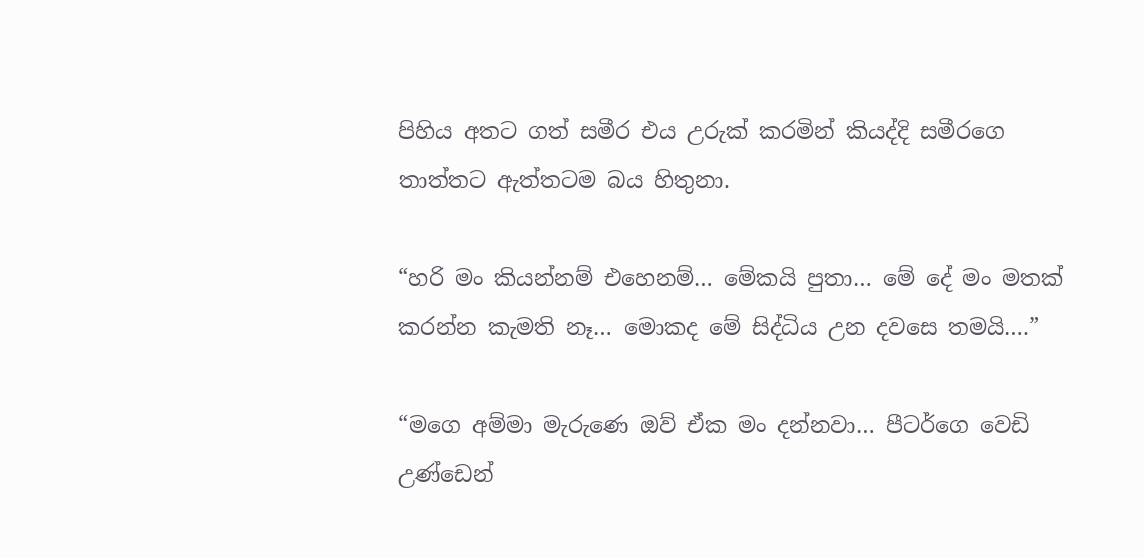පිහිය අතට ගත් සමීර එය උරුක් කරමින් කියද්දි සමීරගෙ තාත්තට ඇත්තටම බය හිතුනා.

“හරි මං කියන්නම් එහෙනම්… මේකයි පුතා… මේ දේ මං මතක් කරන්න කැමති නෑ… මොකද මේ සිද්ධිය උන දවසෙ තමයි….”

“මගෙ අම්මා මැරුණෙ ඔව් ඒක මං දන්නවා… පීටර්ගෙ වෙඩි උණ්ඩෙන්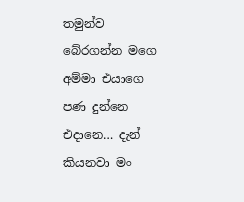තමුන්ව බේරගන්න මගෙ අම්මා එයාගෙ පණ දුන්නෙ එදානෙ… දැන් කියනවා මං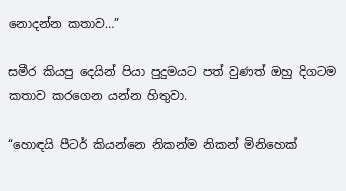නොදන්න කතාව…”

සමීර කියපු දෙයින් පියා පුදුමයට පත් වුණත් ඔහු දිගටම කතාව කරගෙන යන්න හිතුවා.

“හොඳයි පීටර් කියන්නෙ නිකන්ම නිකන් මිනිහෙක්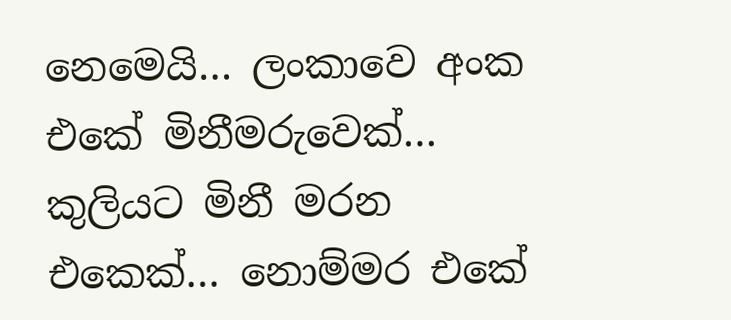නෙමෙයි… ලංකාවෙ අංක එකේ මිනීමරුවෙක්… කුලියට මිනී මරන එකෙක්… නොම්මර එකේ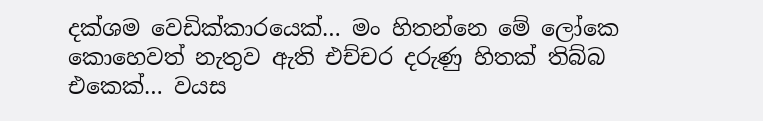දක්ශම වෙඩික්කාරයෙක්… මං හිතන්නෙ මේ ලෝකෙ කොහෙවත් නැතුව ඇති එච්චර දරුණු හිතක් තිබ්බ එකෙක්… වයස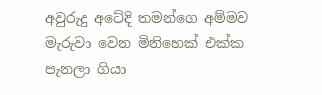අවුරුදු අටේදි තමන්ගෙ අම්මව මැරුවා වෙන මිනිහෙක් එක්ක පැනලා ගියා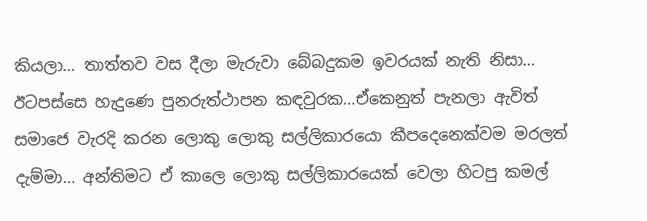කියලා… තාත්තව වස දීලා මැරුවා බේබදුකම ඉවරයක් නැති නිසා… ඊටපස්සෙ හැදුණෙ පුනරුත්ථාපන කඳවුරක…ඒකෙනුත් පැනලා ඇවිත් සමාජෙ වැරදි කරන ලොකු ලොකු සල්ලිකාරයො කීපදෙනෙක්වම මරලත් දැම්මා… අන්තිමට ඒ කාලෙ ලොකු සල්ලිකාරයෙක් වෙලා හිටපු කමල්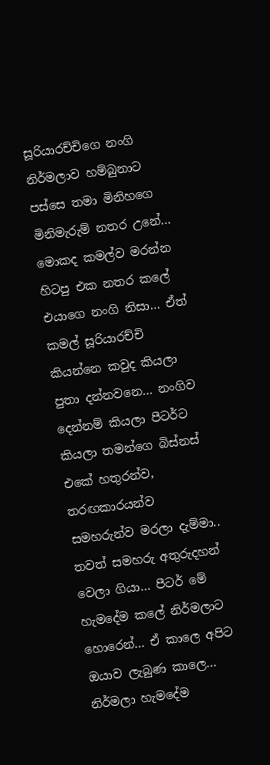සූරියාරච්චිගෙ නංගි නිර්මලාව හම්බුනාට පස්සෙ තමා මිනිහගෙ මිනිමැරුම් නතර උනේ… මොකද කමල්ව මරන්න හිටපු එක නතර කලේ එයාගෙ නංගි නිසා… ඒත් කමල් සූරියාරච්චි කියන්නෙ කවුද කියලා පුතා දන්නවනෙ… නංගිව දෙන්නම් කියලා පීටර්ට කියලා තමන්ගෙ බිස්නස් එකේ හතුරන්ව, තරඟකාරයන්ව සමහරුන්ව මරලා දැම්මා.. තවත් සමහරු අතුරුදහන් වෙලා ගියා… පීටර් මේ හැමදේම කලේ නිර්මලාට හොරෙන්… ඒ කාලෙ අපිට ඔයාව ලැබුණ කාලෙ… නිර්මලා හැමදේම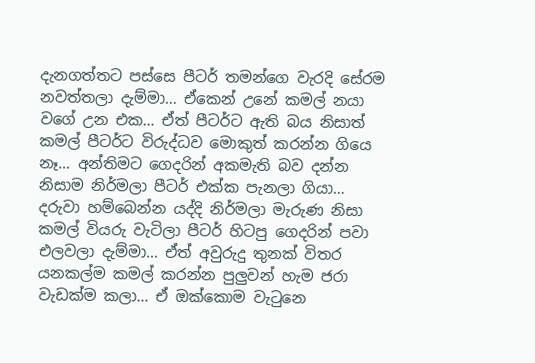දැනගත්තට පස්සෙ පීටර් තමන්ගෙ වැරදි සේරම නවත්තලා දැම්මා… ඒකෙන් උනේ කමල් නයා වගේ උන එක… ඒත් පීටර්ට ඇති බය නිසාත් කමල් පීටර්ට විරුද්ධව මොකුත් කරන්න ගියෙ නෑ… අන්තිමට ගෙදරින් අකමැති බව දන්න නිසාම නිර්මලා පීටර් එක්ක පැනලා ගියා… දරුවා හම්බෙන්න යද්දි නිර්මලා මැරුණ නිසා කමල් වියරු වැටිලා පීටර් හිටපු ගෙදරින් පවා එලවලා දැම්මා… ඒත් අවුරුදු තුනක් විතර යනකල්ම කමල් කරන්න පුලුවන් හැම ජරා වැඩක්ම කලා… ඒ ඔක්කොම වැටුනෙ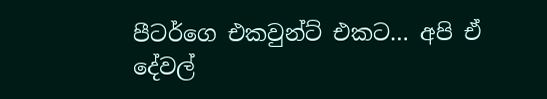පීටර්ගෙ එකවුන්ට් එකට… අපි ඒ දේවල්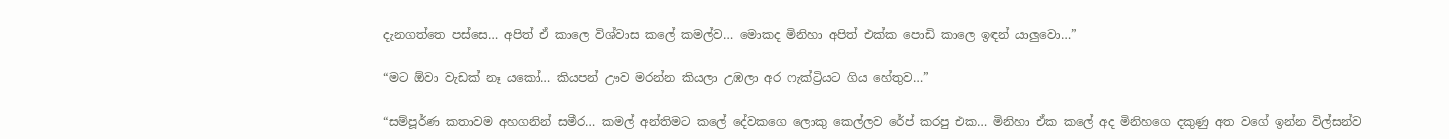දැනගත්තෙ පස්සෙ… අපිත් ඒ කාලෙ විශ්වාස කලේ කමල්ව… මොකද මිනිහා අපිත් එක්ක පොඩි කාලෙ ඉඳන් යාලුවො…”

“මට ඕවා වැඩක් නෑ යකෝ… කියපන් ඌව මරන්න කියලා උඹලා අර ෆැක්ට්‍රියට ගිය හේතුව…”

“සම්පූර්ණ කතාවම අහගනින් සමීර… කමල් අන්තිමට කලේ දේවකගෙ ලොකු කෙල්ලව රේප් කරපු එක… මිනිහා ඒක කලේ අද මිනිහගෙ දකුණු අත වගේ ඉන්න විල්සන්ව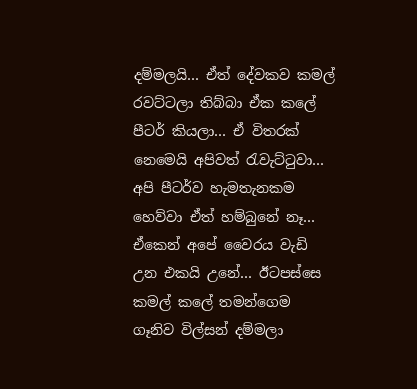දම්මලයි… ඒත් දේවකව කමල් රවට්ටලා තිබ්බා ඒක කලේ පීටර් කියලා… ඒ විතරක් නෙමෙයි අපිවත් රැවැට්ටුවා… අපි පීටර්ව හැමතැනකම හෙව්වා ඒත් හම්බුනේ නෑ… ඒකෙන් අපේ වෛරය වැඩි උන එකයි උනේ… ඊටපස්සෙ කමල් කලේ තමන්ගෙම ගෑනිව විල්සන් දම්මලා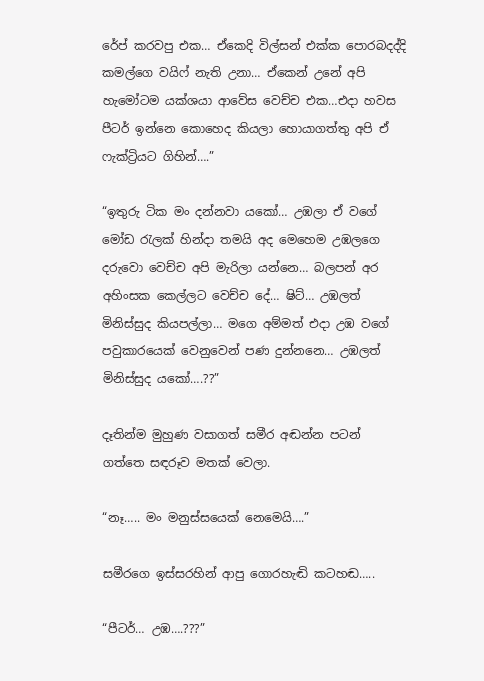රේප් කරවපු එක… ඒකෙදි විල්සන් එක්ක පොරබදද්දි කමල්ගෙ වයිෆ් නැති උනා… ඒකෙන් උනේ අපි හැමෝටම යක්ශයා ආවේස වෙච්ච එක…එදා හවස පීටර් ඉන්නෙ කොහෙද කියලා හොයාගත්තු අපි ඒ ෆැක්ට්‍රියට ගිහින්….”

“ඉතුරු ටික මං දන්නවා යකෝ… උඹලා ඒ වගේ මෝඩ රැලක් හින්දා තමයි අද මෙහෙම උඹලගෙ දරුවො වෙච්ච අපි මැරිලා යන්නෙ… බලපන් අර අහිංසක කෙල්ලට වෙච්ච දේ… ෂිට්… උඹලත් මිනිස්සුද කියපල්ලා… මගෙ අම්මත් එදා උඹ වගේ පවුකාරයෙක් වෙනුවෙන් පණ දුන්නනෙ… උඹලත් මිනිස්සුද යකෝ….??”

දෑතින්ම මුහුණ වසාගත් සමීර අඬන්න පටන් ගත්තෙ සඳරූව මතක් වෙලා.

“නෑ….. මං මනුස්සයෙක් නෙමෙයි….”

සමීරගෙ ඉස්සරහින් ආපු ගොරහැඬි කටහඬ…..

“පීටර්… උඹ….???”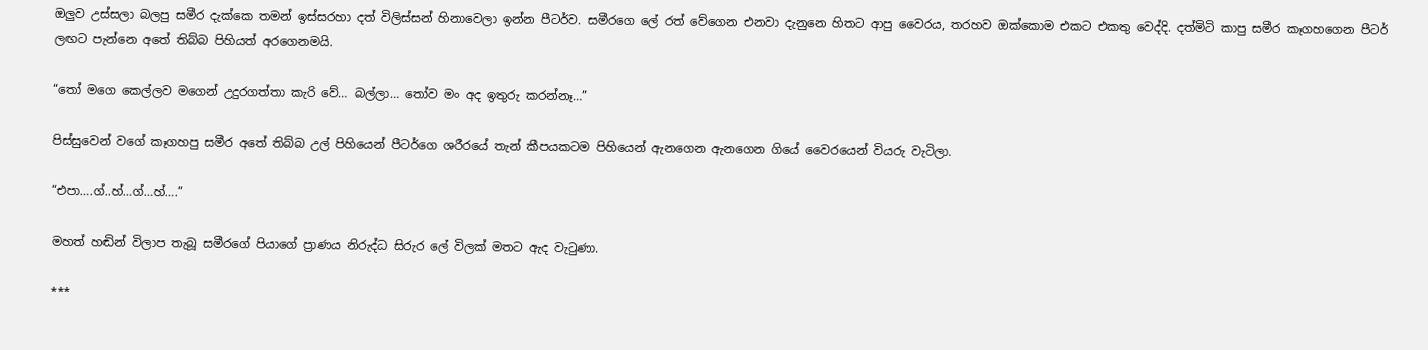ඔලුව උස්සලා බලපු සමීර දැක්කෙ තමන් ඉස්සරහා දත් විලිස්සන් හිනාවෙලා ඉන්න පීටර්ව. සමීරගෙ ලේ රත් වේගෙන එනවා දැනුනෙ හිතට ආපු වෛරය, තරහව ඔක්කොම එකට එකතු වෙද්දි. දත්මිටි කාපු සමීර කෑගහගෙන පීටර් ලඟට පැන්නෙ අතේ තිබ්බ පිහියත් අරගෙනමයි.

“තෝ මගෙ කෙල්ලව මගෙන් උදුරගත්තා කැරි වේ… බල්ලා… තෝව මං අද ඉතුරු කරන්නෑ…”

පිස්සුවෙන් වගේ කෑගහපු සමීර අතේ තිබ්බ උල් පිහියෙන් පීටර්ගෙ ශරීරයේ තැන් කීපයකටම පිහියෙන් ඇනගෙන ඇනගෙන ගියේ වෛරයෙන් වියරු වැටිලා.

“එපා….ග්..හ්…ග්…හ්….”

මහත් හඬින් විලාප තැබූ සමීරගේ පියාගේ ප්‍රාණය නිරුද්ධ සිරුර ලේ විලක් මතට ඇද වැටුණා.

***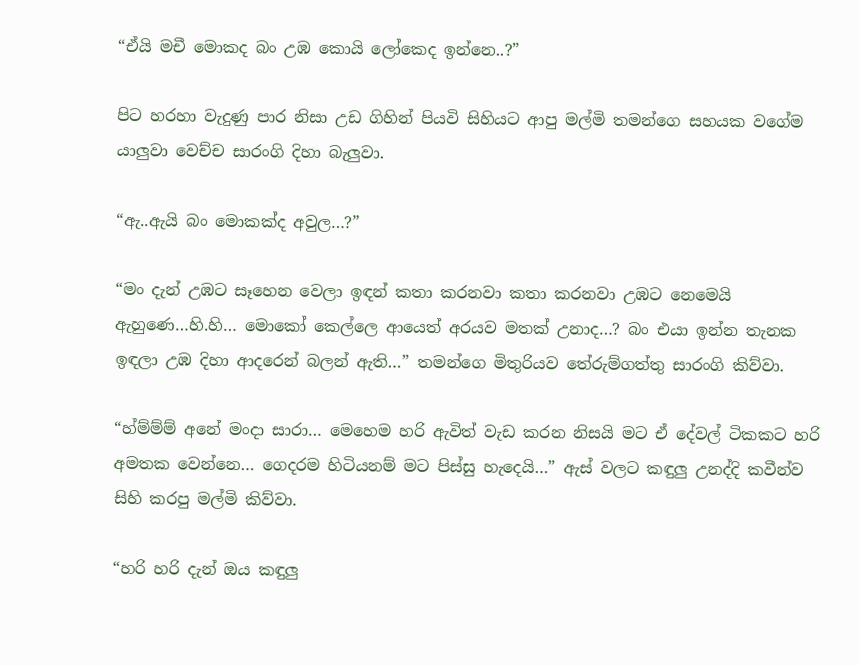“ඒයි මචී මොකද බං උඹ කොයි ලෝකෙද ඉන්නෙ..?”

පිට හරහා වැදුණු පාර නිසා උඩ ගිහින් පියවි සිහියට ආපු මල්මි තමන්ගෙ සහයක වගේම යාලුවා වෙච්ච සාරංගි දිහා බැලුවා.

“ඇ..ඇයි බං මොකක්ද අවුල…?”

“මං දැන් උඹට සෑහෙන වෙලා ඉඳන් කතා කරනවා කතා කරනවා උඹට නෙමෙයි ඇහුණෙ…හි.හි… මොකෝ කෙල්ලෙ ආයෙත් අරයව මතක් උනාද…? බං එයා ඉන්න තැනක ඉඳලා උඹ දිහා ආදරෙන් බලන් ඇති…” තමන්ගෙ මිතුරියව තේරුම්ගත්තු සාරංගි කිව්වා.

“හ්ම්ම්ම් අනේ මංදා සාරා… මෙහෙම හරි ඇවිත් වැඩ කරන නිසයි මට ඒ දේවල් ටිකකට හරි අමතක වෙන්නෙ… ගෙදරම හිටියනම් මට පිස්සු හැදෙයි…” ඇස් වලට කඳුලු උනද්දි කවීන්ව සිහි කරපු මල්මි කිව්වා.

“හරි හරි දැන් ඔය කඳුලු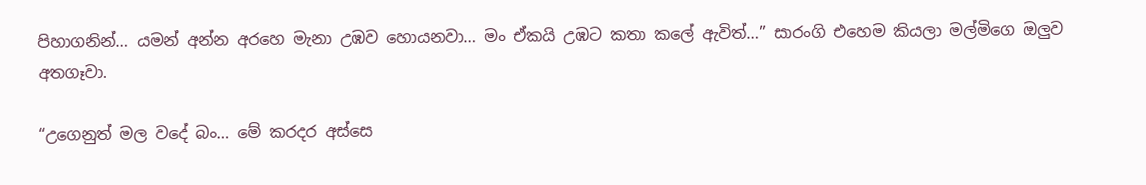පිහාගනින්… යමන් අන්න අරහෙ මැනා උඹව හොයනවා… මං ඒකයි උඹට කතා කලේ ඇවිත්…” සාරංගි එහෙම කියලා මල්මිගෙ ඔලුව අතගෑවා.

“උගෙනුත් මල වදේ බං… මේ කරදර අස්සෙ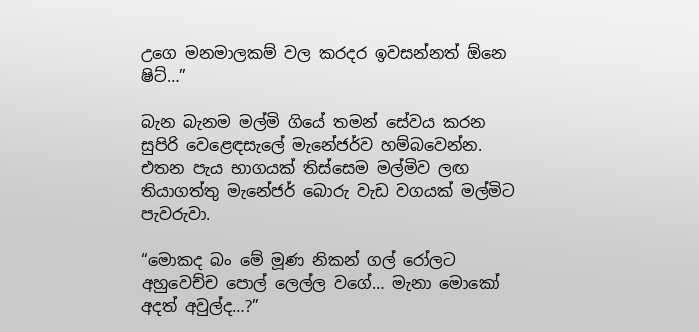උගෙ මනමාලකම් වල කරදර ඉවසන්නත් ඕනෙ ෂිට්…”

බැන බැනම මල්මි ගියේ තමන් සේවය කරන සුපිරි වෙළෙඳසැලේ මැනේජර්ව හම්බවෙන්න. එතන පැය භාගයක් තිස්සෙම මල්මිව ලඟ තියාගත්තු මැනේජර් බොරු වැඩ වගයක් මල්මිට පැවරුවා.

“මොකද බං මේ මූණ නිකන් ගල්‍ රෝලට අහුවෙච්ච පොල් ලෙල්ල වගේ… මැනා මොකෝ අදත් අවුල්ද…?”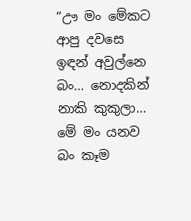“ඌ මං මේකට ආපු දවසෙ ඉඳන් අවුල්නෙ බං… නොදකින් නාකි කුකුලා… මේ මං යනව බං කෑම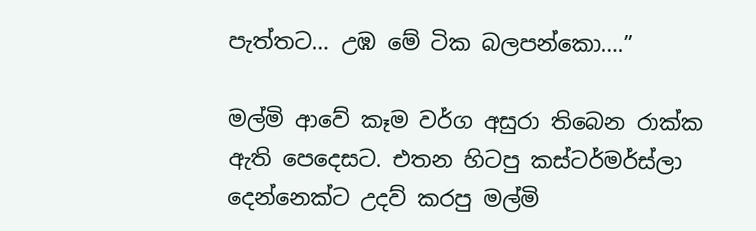පැත්තට… උඹ මේ ටික බලපන්කො….”

මල්මි ආවේ කෑම වර්ග අසුරා තිබෙන රාක්ක ඇති පෙදෙසට. එතන හිටපු කස්ටර්මර්ස්ලා දෙන්නෙක්ට උදව් කරපු මල්මි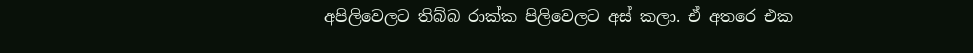අපිලිවෙලට තිබ්බ රාක්ක පිලිවෙලට අස් කලා. ඒ අතරෙ එක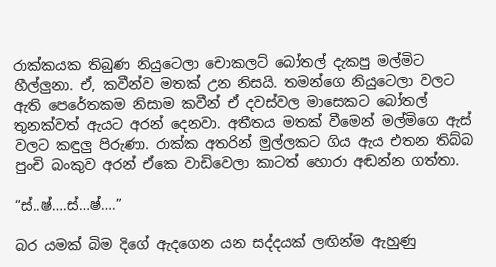රාක්කයක තිබුණ නියුටෙලා චොකලට් බෝතල් දැකපු මල්මිට හීල්ලුනා. ඒ, කවීන්ව මතක් උන නිසයි. තමන්ගෙ නියුටෙලා වලට ඇති පෙරේතකම නිසාම කවීන් ඒ දවස්වල මාසෙකට බෝතල් තුනක්වත් ඇයට අරන් දෙනවා. අතීතය මතක් වීමෙන් මල්මිගෙ ඇස් වලට කඳුලු පිරුණා. රාක්ක අතරින් මුල්ලකට ගිය ඇය එතන තිබ්බ පුංචි බංකුව අරන් ඒකෙ වාඩිවෙලා කාටත් හොරා අඬන්න ගත්තා.

“ස්..ෂ්….ස්…ෂ්….”

බර යමක් බිම දිගේ ඇදගෙන යන සද්ද‍යක් ලඟින්ම ඇහුණු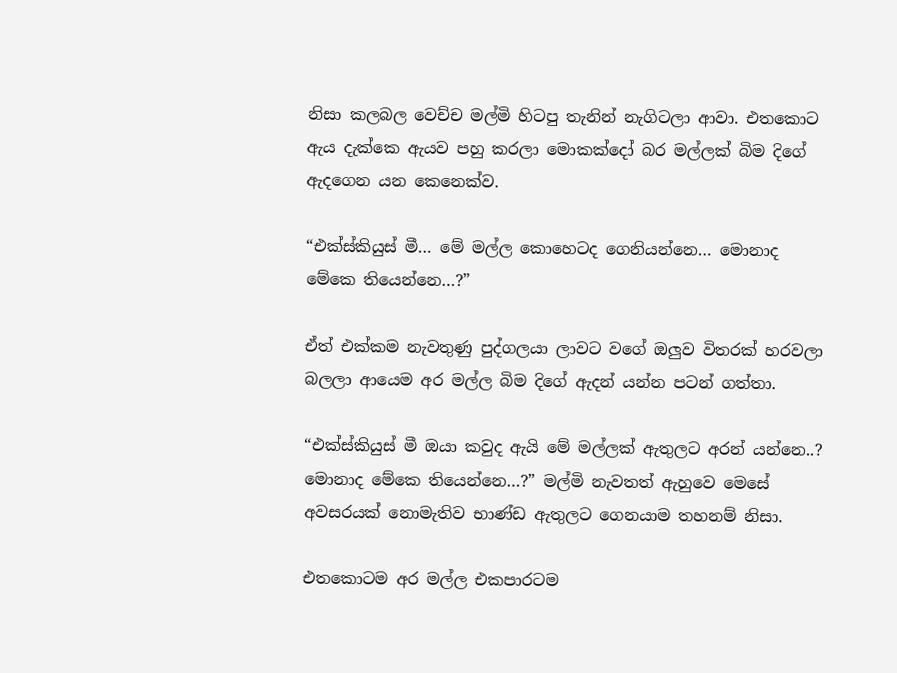නිසා කලබල වෙච්ච මල්මි හිටපු තැනින් නැගිටලා ආවා. එතකොට ඇය දැක්කෙ ඇයව පහු කරලා මොකක්දෝ බර මල්ලක් බිම දිගේ ඇදගෙන යන කෙනෙක්ව.

“එක්ස්කියුස් මී… මේ මල්ල කොහෙටද ගෙනියන්නෙ… මොනාද මේකෙ තියෙන්නෙ…?”

ඒත් එක්කම නැවතුණු පුද්ගලයා ලාවට වගේ ඔලුව විතරක් හරවලා බලලා ආයෙම අර මල්ල බිම දිගේ ඇදන් යන්න පටන් ගත්තා.

“එක්ස්කියුස් මී ඔයා කවුද ඇයි මේ මල්ලක් ඇතුලට අරන් යන්නෙ..? මොනාද මේකෙ තියෙන්නෙ…?” මල්මි නැවතත් ඇහුවෙ මෙසේ අවසරයක් නොමැතිව භාණ්ඩ ඇතුලට ගෙනයාම තහනම් නිසා.

එතකොටම අර මල්ල එකපාරටම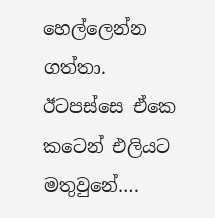හෙල්ලෙන්න ගත්තා. ඊටපස්සෙ ඒකෙ කටෙන් එලියට මතුවුනේ….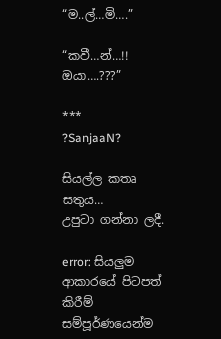“ම..ල්…මි….”

“කවී…න්…!! ඔයා….???”

***
?SanjaaN?

සියල්ල කතෘ සතුය…
උපුටා ගන්නා ලදී.

error: සියලුම ආකාරයේ පිටපත් කිරීම් සම්පූර්ණයෙන්ම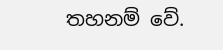තහනම් වේ.